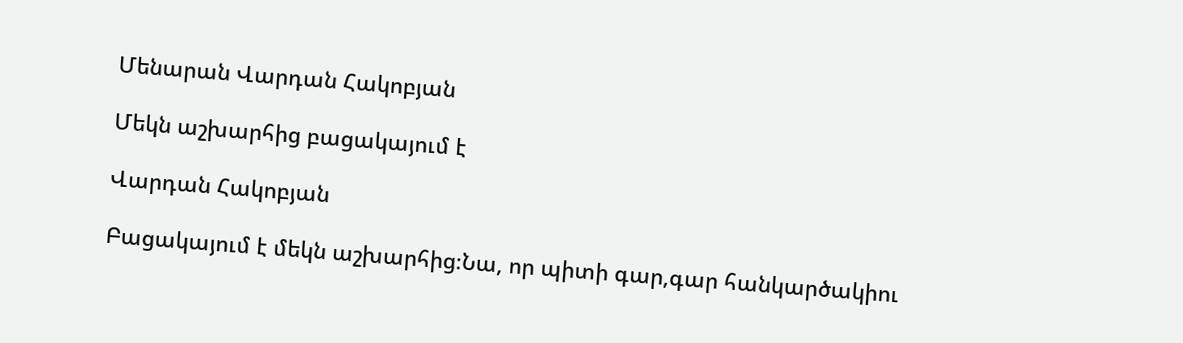Մենարան Վարդան Հակոբյան

Մեկն աշխարհից բացակայում է

Վարդան Հակոբյան

Բացակայում է մեկն աշխարհից։Նա, որ պիտի գար,գար հանկարծակիու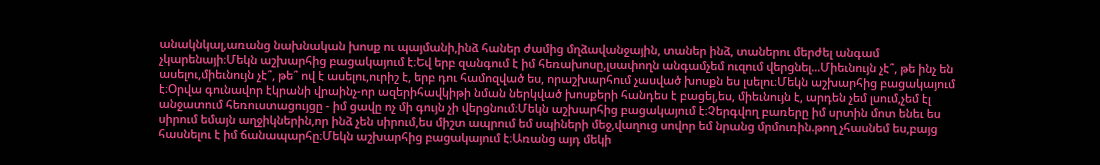անակնկալ,առանց նախնական խոսք ու պայմանի,ինձ հաներ ժամից մղձավանջային, տաներ ինձ, տաներու մերժել անգամ չկարենայի։Մեկն աշխարհից բացակայում է։Եվ երբ զանգում է իմ հեռախոսը,լսափողն անգամչեմ ուզում վերցնել...Միեւնույն չէ՞, թե ինչ են ասելու,միեւնույն չէ՞, թե՞ ով է ասելու,ուրիշ է, երբ դու համոզված ես, որաշխարհում չասված խոսքն ես լսելու։Մեկն աշխարհից բացակայում է։Օրվա գունավոր էկրանի վրաինչ-որ ազերիհավկիթի նման ներկված խոսքերի հանդես է բացել,ես, միեւնույն է, արդեն չեմ լսում,չեմ էլ անջատում հեռուստացույցը - իմ ցավը ոչ մի գույն չի վերցնում։Մեկն աշխարհից բացակայում է։Չերգվող բառերը իմ սրտին մոտ ենեւ ես սիրում եմայն աղջիկներին,որ ինձ չեն սիրում,ես միշտ ապրում եմ սպիների մեջ,վաղուց սովոր եմ նրանց մրմուռին.թող չհասնեմ ես,բայց հասնելու է իմ ճանապարհը։Մեկն աշխարհից բացակայում է։Առանց այդ մեկի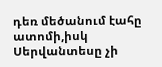դեռ մեծանում էահը ատոմի,իսկ Սերվանտեսը չի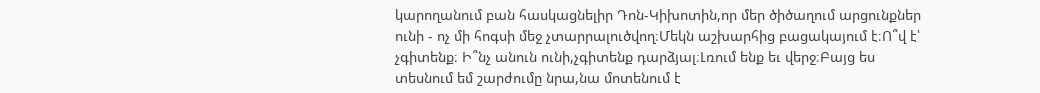կարողանում բան հասկացնելիր Դոն-Կիխոտին,որ մեր ծիծաղում արցունքներ ունի - ոչ մի հոգսի մեջ չտարրալուծվող։Մեկն աշխարհից բացակայում է։Ո՞վ է՝ չգիտենք։ Ի՞նչ անուն ունի,չգիտենք դարձյալ։Լռում ենք եւ վերջ։Բայց ես տեսնում եմ շարժումը նրա,նա մոտենում է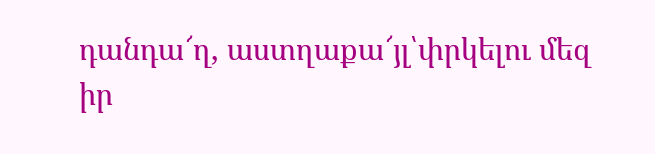դանդա՜ղ, աստղաքա՜յլ՝փրկելու մեզ իր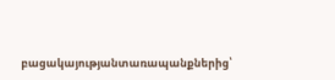բացակայությանտառապանքներից՝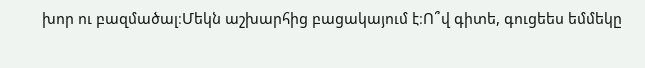խոր ու բազմածալ։Մեկն աշխարհից բացակայում է։Ո՞վ գիտե, գուցեես եմմեկը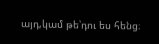այդ,կամ թե՝դու ես հենց։